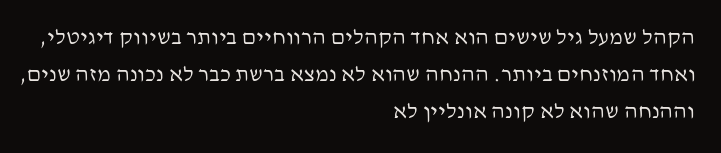הקהל שמעל גיל שישים הוא אחד הקהלים הרווחיים ביותר בשיווק דיגיטלי, ואחד המוזנחים ביותר. ההנחה שהוא לא נמצא ברשת כבר לא נכונה מזה שנים, וההנחה שהוא לא קונה אונליין לא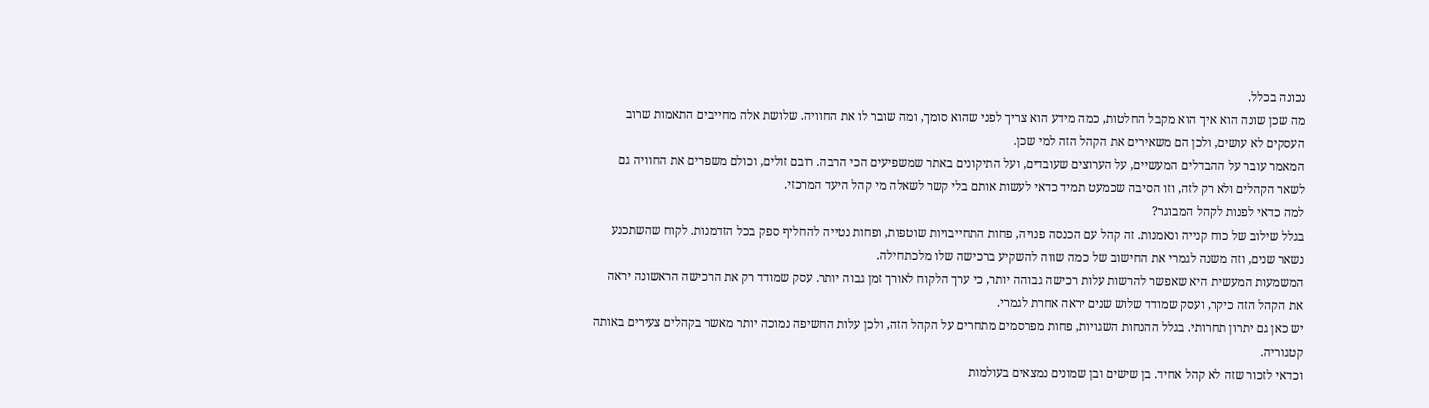נכונה בכלל.
מה שכן שונה הוא איך הוא מקבל החלטות, כמה מידע הוא צריך לפני שהוא סומך, ומה שובר לו את החוויה. שלושת אלה מחייבים התאמות שרוב העסקים לא עושים, ולכן הם משאירים את הקהל הזה למי שכן.
המאמר עובר על ההבדלים המעשיים, על הערוצים שעובדים, ועל התיקונים באתר שמשפיעים הכי הרבה. רובם זולים, וכולם משפרים את החוויה גם לשאר הקהלים ולא רק לזה, וזו הסיבה שכמעט תמיד כדאי לעשות אותם בלי קשר לשאלה מי קהל היעד המרכזי.
למה כדאי לפנות לקהל המבוגר?
בגלל שילוב של כוח קנייה ונאמנות. זה קהל עם הכנסה פנויה, פחות התחייבויות שוטפות, ופחות נטייה להחליף ספק בכל הזדמנות. לקוח שהשתכנע נשאר שנים, וזה משנה לגמרי את החישוב של כמה שווה להשקיע ברכישה שלו מלכתחילה.
המשמעות המעשית היא שאפשר להרשות עלות רכישה גבוהה יותר, כי ערך הלקוח לאורך זמן גבוה יותר. עסק שמודד רק את הרכישה הראשונה יראה את הקהל הזה כיקר, ועסק שמודד שלוש שנים יראה אחרת לגמרי.
יש כאן גם יתרון תחרותי. בגלל ההנחות השגויות, פחות מפרסמים מתחרים על הקהל הזה, ולכן עלות החשיפה נמוכה יותר מאשר בקהלים צעירים באותה קטגוריה.
וכדאי לזכור שזה לא קהל אחיד. בן שישים ובן שמונים נמצאים בעולמות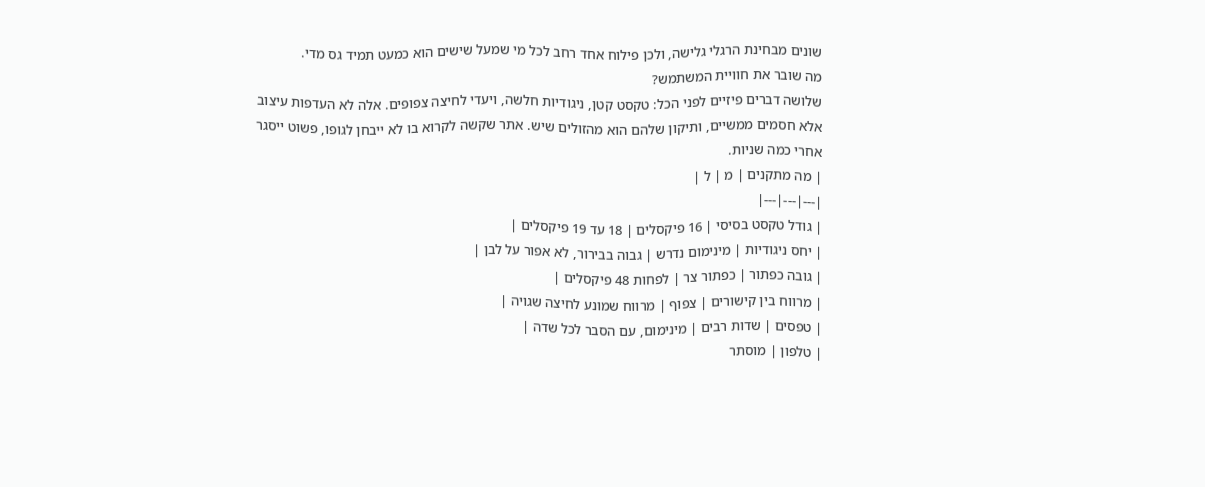שונים מבחינת הרגלי גלישה, ולכן פילוח אחד רחב לכל מי שמעל שישים הוא כמעט תמיד גס מדי.
מה שובר את חוויית המשתמש?
שלושה דברים פיזיים לפני הכל: טקסט קטן, ניגודיות חלשה, ויעדי לחיצה צפופים. אלה לא העדפות עיצוב אלא חסמים ממשיים, ותיקון שלהם הוא מהזולים שיש. אתר שקשה לקרוא בו לא ייבחן לגופו, פשוט ייסגר אחרי כמה שניות.
| מה מתקנים | מ | ל |
|---|---|---|
| גודל טקסט בסיסי | 16 פיקסלים | 18 עד 19 פיקסלים |
| יחס ניגודיות | מינימום נדרש | גבוה בבירור, לא אפור על לבן |
| גובה כפתור | כפתור צר | לפחות 48 פיקסלים |
| מרווח בין קישורים | צפוף | מרווח שמונע לחיצה שגויה |
| טפסים | שדות רבים | מינימום, עם הסבר לכל שדה |
| טלפון | מוסתר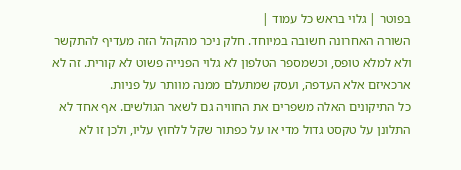בפוטר | גלוי בראש כל עמוד |
השורה האחרונה חשובה במיוחד. חלק ניכר מהקהל הזה מעדיף להתקשר ולא למלא טופס, וכשמספר הטלפון לא גלוי הפנייה פשוט לא קורית. זה לא ארכאיזם אלא העדפה, ועסק שמתעלם ממנה מוותר על פניות.
כל התיקונים האלה משפרים את החוויה גם לשאר הגולשים. אף אחד לא התלונן על טקסט גדול מדי או על כפתור שקל ללחוץ עליו, ולכן זו לא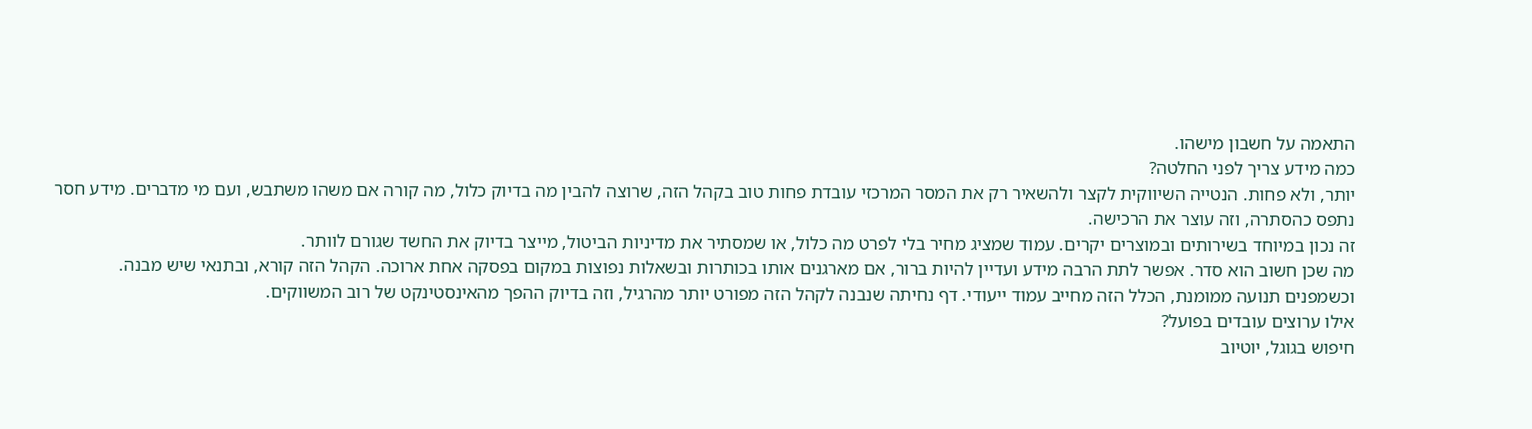התאמה על חשבון מישהו.
כמה מידע צריך לפני החלטה?
יותר, ולא פחות. הנטייה השיווקית לקצר ולהשאיר רק את המסר המרכזי עובדת פחות טוב בקהל הזה, שרוצה להבין מה בדיוק כלול, מה קורה אם משהו משתבש, ועם מי מדברים. מידע חסר נתפס כהסתרה, וזה עוצר את הרכישה.
זה נכון במיוחד בשירותים ובמוצרים יקרים. עמוד שמציג מחיר בלי לפרט מה כלול, או שמסתיר את מדיניות הביטול, מייצר בדיוק את החשד שגורם לוותר.
מה שכן חשוב הוא סדר. אפשר לתת הרבה מידע ועדיין להיות ברור, אם מארגנים אותו בכותרות ובשאלות נפוצות במקום בפסקה אחת ארוכה. הקהל הזה קורא, ובתנאי שיש מבנה.
וכשמפנים תנועה ממומנת, הכלל הזה מחייב עמוד ייעודי. דף נחיתה שנבנה לקהל הזה מפורט יותר מהרגיל, וזה בדיוק ההפך מהאינסטינקט של רוב המשווקים.
אילו ערוצים עובדים בפועל?
חיפוש בגוגל, יוטיוב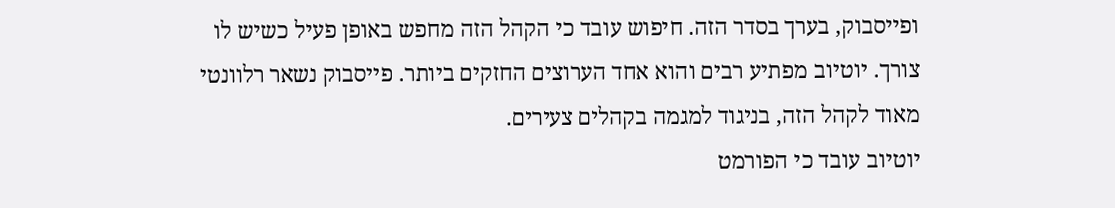ופייסבוק, בערך בסדר הזה. חיפוש עובד כי הקהל הזה מחפש באופן פעיל כשיש לו צורך. יוטיוב מפתיע רבים והוא אחד הערוצים החזקים ביותר. פייסבוק נשאר רלוונטי מאוד לקהל הזה, בניגוד למגמה בקהלים צעירים.
יוטיוב עובד כי הפורמט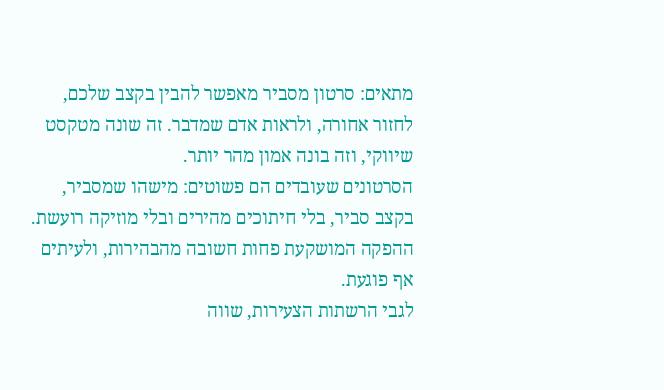מתאים: סרטון מסביר מאפשר להבין בקצב שלכם, לחזור אחורה, ולראות אדם שמדבר. זה שונה מטקסט שיווקי, וזה בונה אמון מהר יותר.
הסרטונים שעובדים הם פשוטים: מישהו שמסביר, בקצב סביר, בלי חיתוכים מהירים ובלי מוזיקה רועשת. ההפקה המושקעת פחות חשובה מהבהירות, ולעיתים אף פוגעת.
לגבי הרשתות הצעירות, שווה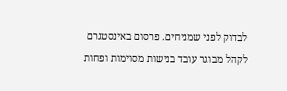לבדוק לפני שמניחים. פרסום באינסטגרם לקהל מבוגר עובד בנישות מסוימות ופחות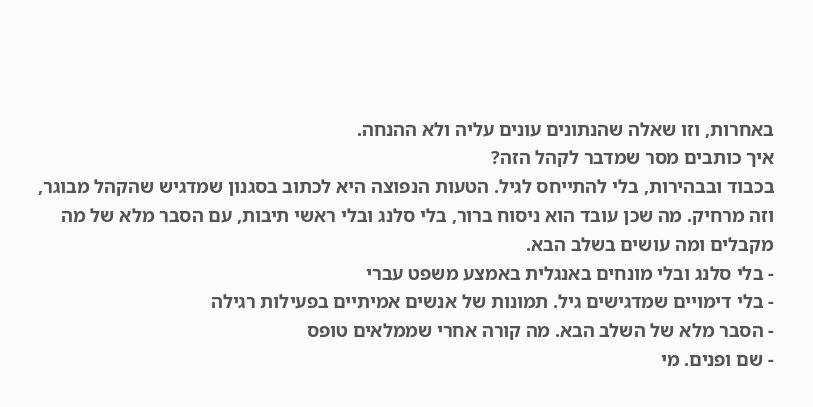באחרות, וזו שאלה שהנתונים עונים עליה ולא ההנחה.
איך כותבים מסר שמדבר לקהל הזה?
בכבוד ובבהירות, בלי להתייחס לגיל. הטעות הנפוצה היא לכתוב בסגנון שמדגיש שהקהל מבוגר, וזה מרחיק. מה שכן עובד הוא ניסוח ברור, בלי סלנג ובלי ראשי תיבות, עם הסבר מלא של מה מקבלים ומה עושים בשלב הבא.
- בלי סלנג ובלי מונחים באנגלית באמצע משפט עברי
- בלי דימויים שמדגישים גיל. תמונות של אנשים אמיתיים בפעילות רגילה
- הסבר מלא של השלב הבא. מה קורה אחרי שממלאים טופס
- שם ופנים. מי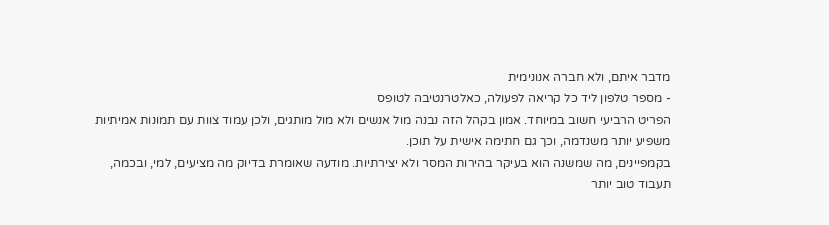מדבר איתם, ולא חברה אנונימית
- מספר טלפון ליד כל קריאה לפעולה, כאלטרנטיבה לטופס
הפריט הרביעי חשוב במיוחד. אמון בקהל הזה נבנה מול אנשים ולא מול מותגים, ולכן עמוד צוות עם תמונות אמיתיות משפיע יותר משנדמה, וכך גם חתימה אישית על תוכן.
בקמפיינים, מה שמשנה הוא בעיקר בהירות המסר ולא יצירתיות. מודעה שאומרת בדיוק מה מציעים, למי, ובכמה, תעבוד טוב יותר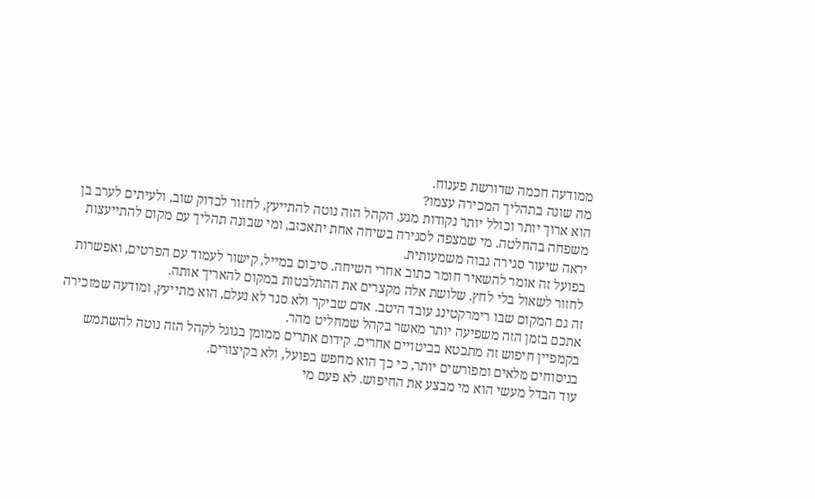ממודעה חכמה שדורשת פענוח.
מה שונה בתהליך המכירה עצמו?
הוא ארוך יותר וכולל יותר נקודות מגע. הקהל הזה נוטה להתייעץ, לחזור לבדוק שוב, ולעיתים לערב בן משפחה בהחלטה. מי שמצפה לסגירה בשיחה אחת יתאכזב, ומי שבונה תהליך עם מקום להתייעצות יראה שיעור סגירה גבוה משמעותית.
בפועל זה אומר להשאיר חומר כתוב אחרי השיחה. סיכום במייל, קישור לעמוד עם הפרטים, ואפשרות לחזור לשאול בלי לחץ. שלושת אלה מקצרים את ההתלבטות במקום להאריך אותה.
זה גם המקום שבו רימרקטינג עובד היטב. אדם שביקר ולא סגר לא נעלם, הוא מתייעץ, ומודעה שמזכירה אתכם בזמן הזה משפיעה יותר מאשר בקהל שמחליט מהר.
בקמפיין חיפוש זה מתבטא בביטויים אחרים. קידום אתרים ממומן בגוגל לקהל הזה נוטה להשתמש בניסוחים מלאים ומפורשים יותר, כי כך הוא מחפש בפועל, ולא בקיצורים.
עוד הבדל מעשי הוא מי מבצע את החיפוש. לא פעם מי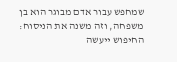שמחפש עבור אדם מבוגר הוא בן משפחה, וזה משנה את הניסוח: החיפוש ייעשה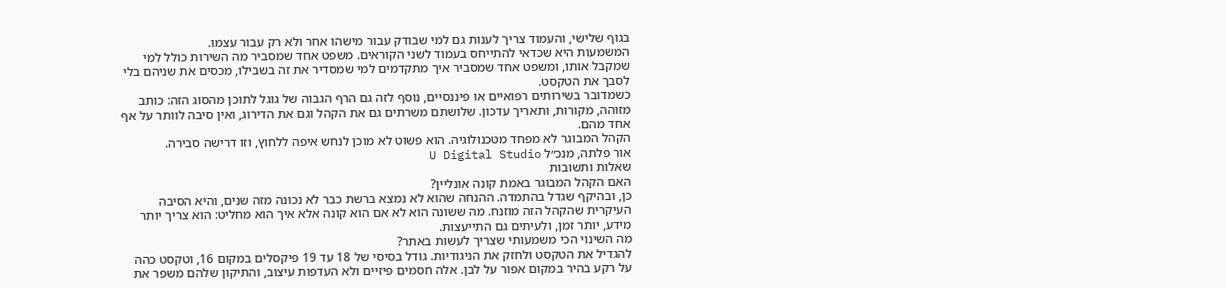בגוף שלישי, והעמוד צריך לענות גם למי שבודק עבור מישהו אחר ולא רק עבור עצמו.
המשמעות היא שכדאי להתייחס בעמוד לשני הקוראים. משפט אחד שמסביר מה השירות כולל למי שמקבל אותו, ומשפט אחד שמסביר איך מתקדמים למי שמסדיר את זה בשבילו, מכסים את שניהם בלי לסבך את הטקסט.
כשמדובר בשירותים רפואיים או פיננסיים, נוסף לזה גם הרף הגבוה של גוגל לתוכן מהסוג הזה: כותב מזוהה, מקורות, ותאריך עדכון. שלושתם משרתים גם את הקהל וגם את הדירוג, ואין סיבה לוותר על אף אחד מהם.
הקהל המבוגר לא מפחד מטכנולוגיה. הוא פשוט לא מוכן לנחש איפה ללחוץ, וזו דרישה סבירה.
אור פלתה, מנכ״ל U Digital Studio
שאלות ותשובות
האם הקהל המבוגר באמת קונה אונליין?
כן, ובהיקף שגדל בהתמדה. ההנחה שהוא לא נמצא ברשת כבר לא נכונה מזה שנים, והיא הסיבה העיקרית שהקהל הזה מוזנח. מה ששונה הוא לא אם הוא קונה אלא איך הוא מחליט: הוא צריך יותר מידע, יותר זמן, ולעיתים גם התייעצות.
מה השינוי הכי משמעותי שצריך לעשות באתר?
להגדיל את הטקסט ולחזק את הניגודיות. גודל בסיסי של 18 עד 19 פיקסלים במקום 16, וטקסט כהה על רקע בהיר במקום אפור על לבן. אלה חסמים פיזיים ולא העדפות עיצוב, והתיקון שלהם משפר את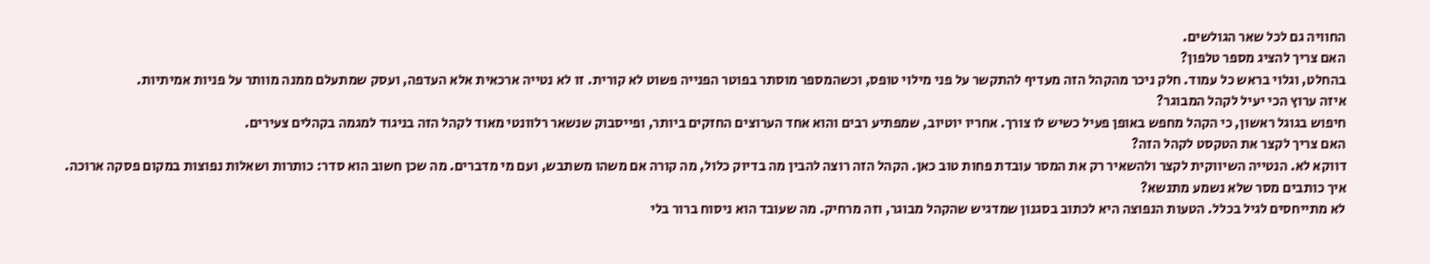החוויה גם לכל שאר הגולשים.
האם צריך להציג מספר טלפון?
בהחלט, וגלוי בראש כל עמוד. חלק ניכר מהקהל הזה מעדיף להתקשר על פני מילוי טופס, וכשהמספר מוסתר בפוטר הפנייה פשוט לא קורית. זו לא נטייה ארכאית אלא העדפה, ועסק שמתעלם ממנה מוותר על פניות אמיתיות.
איזה ערוץ הכי יעיל לקהל המבוגר?
חיפוש בגוגל ראשון, כי הקהל מחפש באופן פעיל כשיש לו צורך. אחריו יוטיוב, שמפתיע רבים והוא אחד הערוצים החזקים ביותר, ופייסבוק שנשאר רלוונטי מאוד לקהל הזה בניגוד למגמה בקהלים צעירים.
האם צריך לקצר את הטקסט לקהל הזה?
דווקא לא. הנטייה השיווקית לקצר ולהשאיר רק את המסר עובדת פחות טוב כאן. הקהל הזה רוצה להבין מה בדיוק כלול, מה קורה אם משהו משתבש, ועם מי מדברים. מה שכן חשוב הוא סדר: כותרות ושאלות נפוצות במקום פסקה ארוכה.
איך כותבים מסר שלא נשמע מתנשא?
לא מתייחסים לגיל בכלל. הטעות הנפוצה היא לכתוב בסגנון שמדגיש שהקהל מבוגר, וזה מרחיק. מה שעובד הוא ניסוח ברור בלי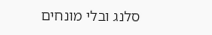סלנג ובלי מונחים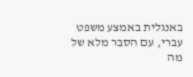באנגלית באמצע משפט עברי, עם הסבר מלא של מה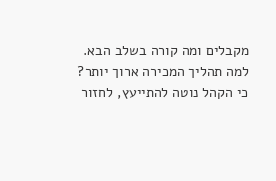מקבלים ומה קורה בשלב הבא.
למה תהליך המכירה ארוך יותר?
כי הקהל נוטה להתייעץ, לחזור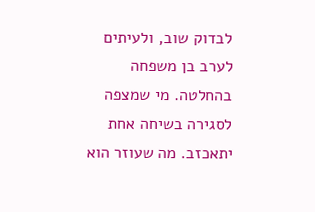לבדוק שוב, ולעיתים לערב בן משפחה בהחלטה. מי שמצפה לסגירה בשיחה אחת יתאכזב. מה שעוזר הוא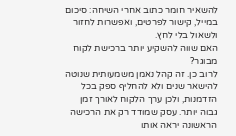להשאיר חומר כתוב אחרי השיחה: סיכום במייל, קישור לפרטים, ואפשרות לחזור ולשאול בלי לחץ.
האם שווה להשקיע יותר ברכישת לקוח מבוגר?
לרוב כן. זה קהל נאמן משמעותית שנוטה להישאר שנים ולא להחליף ספק בכל הזדמנות, ולכן ערך הלקוח לאורך זמן גבוה יותר. עסק שמודד רק את הרכישה הראשונה יראה אותו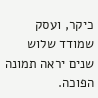כיקר, ועסק שמודד שלוש שנים יראה תמונה הפוכה.